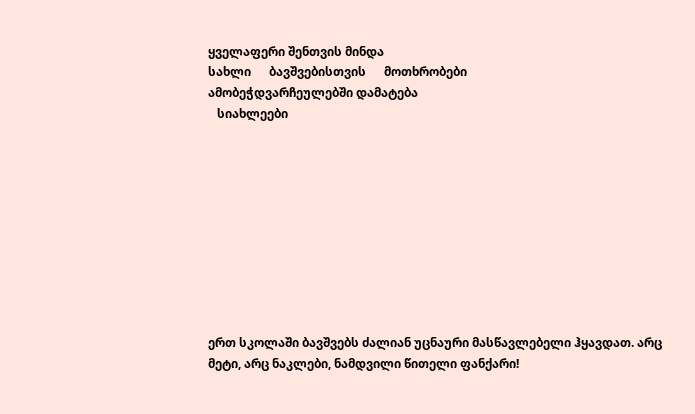ყველაფერი შენთვის მინდა
სახლი      ბავშვებისთვის      მოთხრობები
ამობეჭდვარჩეულებში დამატება
   სიახლეები










ერთ სკოლაში ბავშვებს ძალიან უცნაური მასწავლებელი ჰყავდათ. არც მეტი, არც ნაკლები, ნამდვილი წითელი ფანქარი!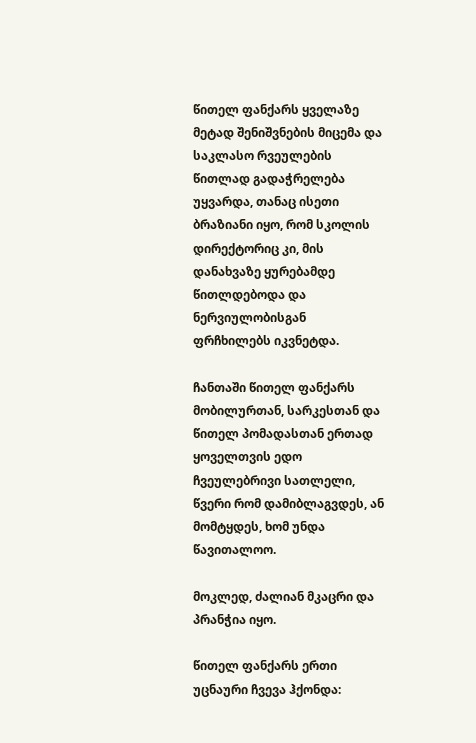წითელ ფანქარს ყველაზე მეტად შენიშვნების მიცემა და საკლასო რვეულების წითლად გადაჭრელება უყვარდა, თანაც ისეთი ბრაზიანი იყო, რომ სკოლის დირექტორიც კი, მის დანახვაზე ყურებამდე წითლდებოდა და ნერვიულობისგან ფრჩხილებს იკვნეტდა.

ჩანთაში წითელ ფანქარს მობილურთან, სარკესთან და წითელ პომადასთან ერთად ყოველთვის ედო ჩვეულებრივი სათლელი, წვერი რომ დამიბლაგვდეს, ან მომტყდეს, ხომ უნდა  წავითალოო.

მოკლედ, ძალიან მკაცრი და პრანჭია იყო.

წითელ ფანქარს ერთი უცნაური ჩვევა ჰქონდა: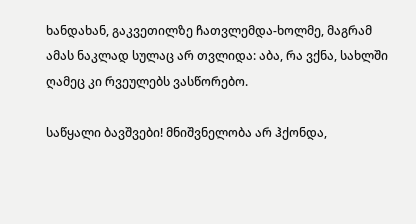ხანდახან, გაკვეთილზე ჩათვლემდა-ხოლმე, მაგრამ ამას ნაკლად სულაც არ თვლიდა: აბა, რა ვქნა, სახლში ღამეც კი რვეულებს ვასწორებო.

საწყალი ბავშვები! მნიშვნელობა არ ჰქონდა,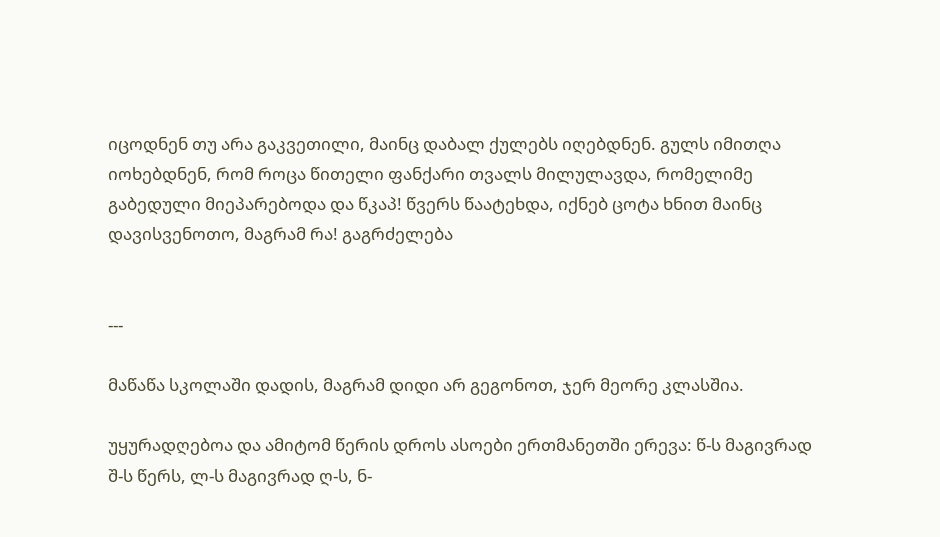იცოდნენ თუ არა გაკვეთილი, მაინც დაბალ ქულებს იღებდნენ. გულს იმითღა იოხებდნენ, რომ როცა წითელი ფანქარი თვალს მილულავდა, რომელიმე გაბედული მიეპარებოდა და წკაპ! წვერს წაატეხდა, იქნებ ცოტა ხნით მაინც დავისვენოთო, მაგრამ რა! გაგრძელება


---

მაწაწა სკოლაში დადის, მაგრამ დიდი არ გეგონოთ, ჯერ მეორე კლასშია.

უყურადღებოა და ამიტომ წერის დროს ასოები ერთმანეთში ერევა: წ-ს მაგივრად შ-ს წერს, ლ-ს მაგივრად ღ-ს, ნ-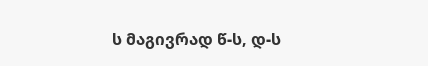ს მაგივრად წ-ს, დ-ს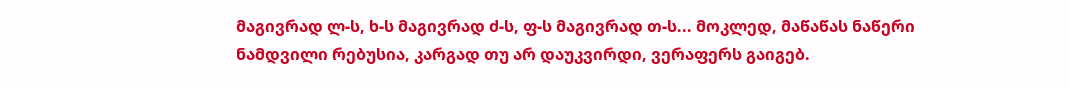მაგივრად ლ-ს, ხ-ს მაგივრად ძ-ს, ფ-ს მაგივრად თ-ს... მოკლედ, მაწაწას ნაწერი ნამდვილი რებუსია, კარგად თუ არ დაუკვირდი, ვერაფერს გაიგებ.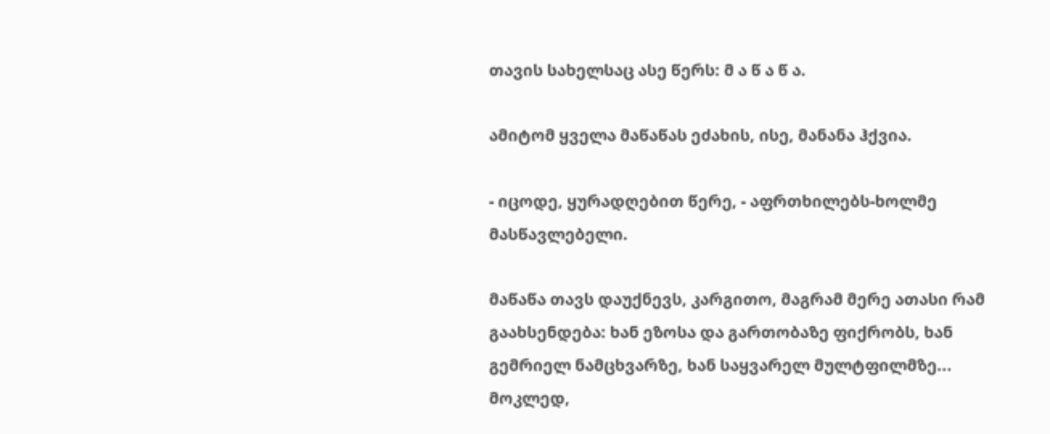თავის სახელსაც ასე წერს: მ ა წ ა წ ა.

ამიტომ ყველა მაწაწას ეძახის, ისე, მანანა ჰქვია.

- იცოდე, ყურადღებით წერე, - აფრთხილებს-ხოლმე მასწავლებელი.

მაწაწა თავს დაუქნევს, კარგითო, მაგრამ მერე ათასი რამ გაახსენდება: ხან ეზოსა და გართობაზე ფიქრობს, ხან გემრიელ ნამცხვარზე, ხან საყვარელ მულტფილმზე...
მოკლედ,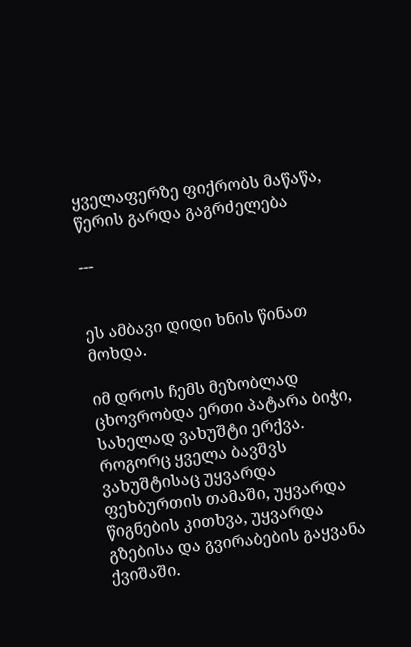ყველაფერზე ფიქრობს მაწაწა, წერის გარდა გაგრძელება

---


ეს ამბავი დიდი ხნის წინათ მოხდა.

იმ დროს ჩემს მეზობლად ცხოვრობდა ერთი პატარა ბიჭი, სახელად ვახუშტი ერქვა. როგორც ყველა ბავშვს ვახუშტისაც უყვარდა ფეხბურთის თამაში, უყვარდა წიგნების კითხვა, უყვარდა გზებისა და გვირაბების გაყვანა ქვიშაში.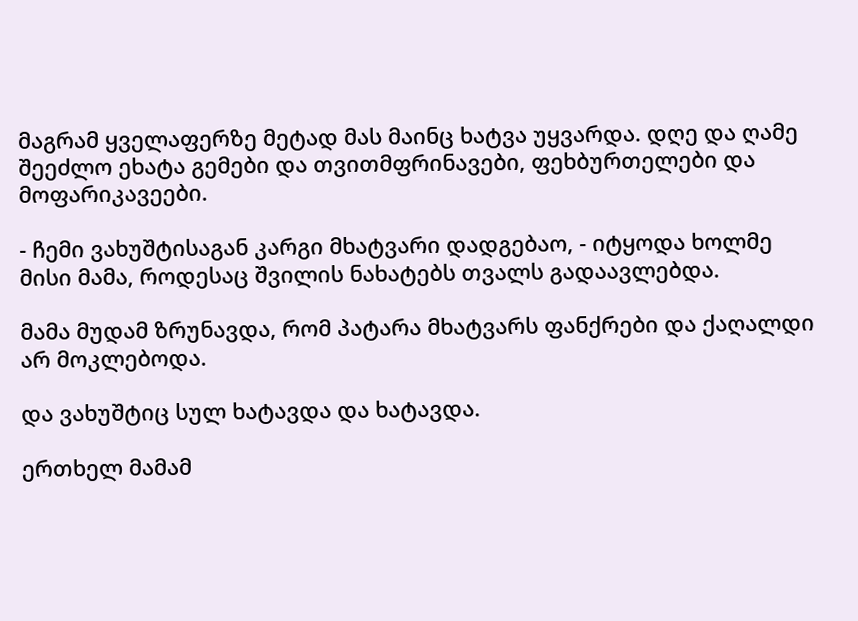მაგრამ ყველაფერზე მეტად მას მაინც ხატვა უყვარდა. დღე და ღამე შეეძლო ეხატა გემები და თვითმფრინავები, ფეხბურთელები და მოფარიკავეები.

- ჩემი ვახუშტისაგან კარგი მხატვარი დადგებაო, - იტყოდა ხოლმე მისი მამა, როდესაც შვილის ნახატებს თვალს გადაავლებდა.

მამა მუდამ ზრუნავდა, რომ პატარა მხატვარს ფანქრები და ქაღალდი არ მოკლებოდა.

და ვახუშტიც სულ ხატავდა და ხატავდა.

ერთხელ მამამ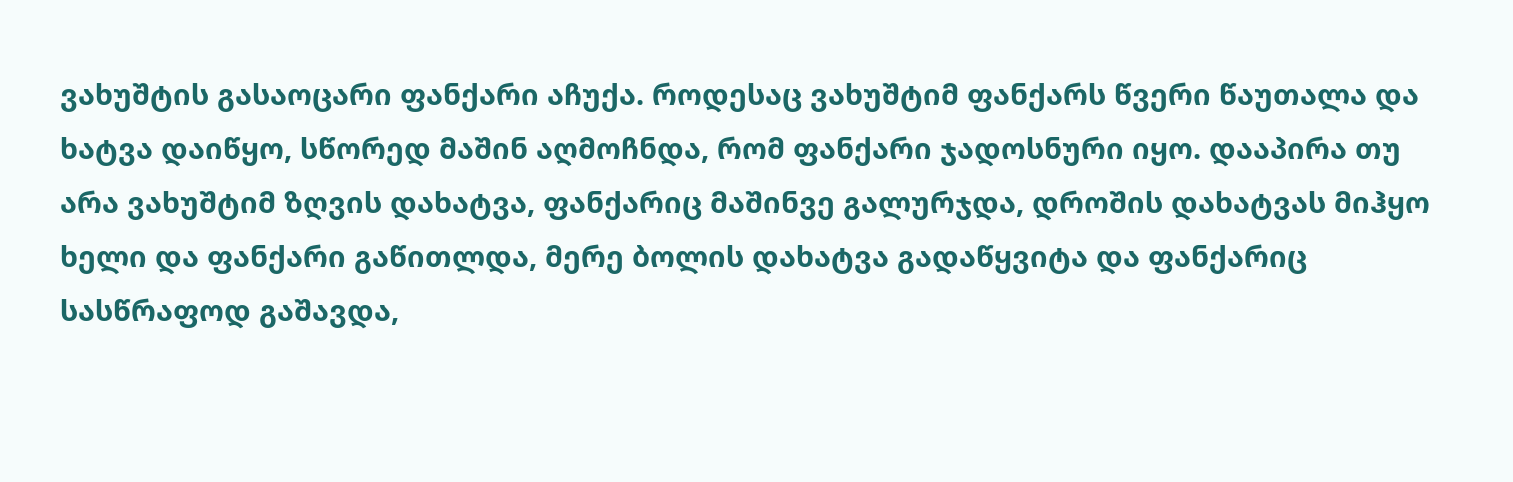ვახუშტის გასაოცარი ფანქარი აჩუქა. როდესაც ვახუშტიმ ფანქარს წვერი წაუთალა და ხატვა დაიწყო, სწორედ მაშინ აღმოჩნდა, რომ ფანქარი ჯადოსნური იყო. დააპირა თუ არა ვახუშტიმ ზღვის დახატვა, ფანქარიც მაშინვე გალურჯდა, დროშის დახატვას მიჰყო ხელი და ფანქარი გაწითლდა, მერე ბოლის დახატვა გადაწყვიტა და ფანქარიც სასწრაფოდ გაშავდა,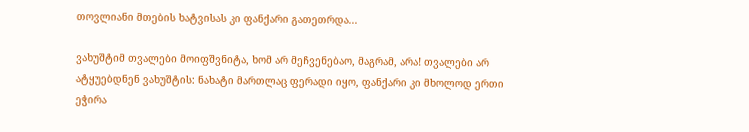თოვლიანი მთების ხატვისას კი ფანქარი გათეთრდა...

ვახუშტიმ თვალები მოიფშვნიტა, ხომ არ მეჩვენებაო, მაგრამ, არა! თვალები არ ატყუებდნენ ვახუშტის: ნახატი მართლაც ფერადი იყო, ფანქარი კი მხოლოდ ერთი ეჭირა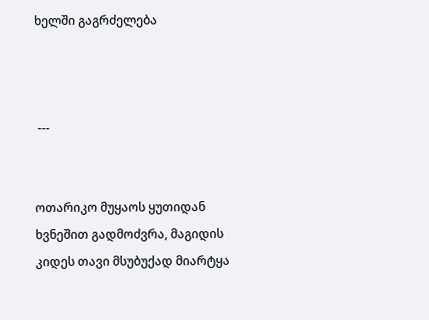ხელში გაგრძელება



 ---


ოთარიკო მუყაოს ყუთიდან ხვნეშით გადმოძვრა, მაგიდის კიდეს თავი მსუბუქად მიარტყა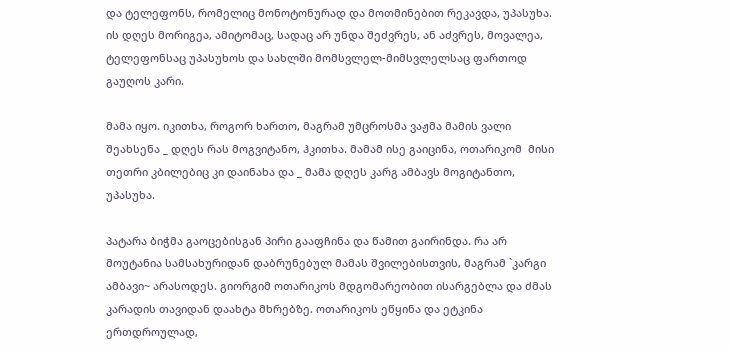და ტელეფონს, რომელიც მონოტონურად და მოთმინებით რეკავდა, უპასუხა.  ის დღეს მორიგეა, ამიტომაც, სადაც არ უნდა შეძვრეს, ან აძვრეს, მოვალეა, ტელეფონსაც უპასუხოს და სახლში მომსვლელ-მიმსვლელსაც ფართოდ გაუღოს კარი.

მამა იყო. იკითხა, როგორ ხართო, მაგრამ უმცროსმა ვაჟმა მამის ვალი შეახსენა _ დღეს რას მოგვიტანო, ჰკითხა. მამამ ისე გაიცინა, ოთარიკომ  მისი თეთრი კბილებიც კი დაინახა და _ მამა დღეს კარგ ამბავს მოგიტანთო, უპასუხა.

პატარა ბიჭმა გაოცებისგან პირი გააფჩინა და წამით გაირინდა. რა არ მოუტანია სამსახურიდან დაბრუნებულ მამას შვილებისთვის, მაგრამ `კარგი ამბავი~ არასოდეს. გიორგიმ ოთარიკოს მდგომარეობით ისარგებლა და ძმას კარადის თავიდან დაახტა მხრებზე. ოთარიკოს ეწყინა და ეტკინა ერთდროულად,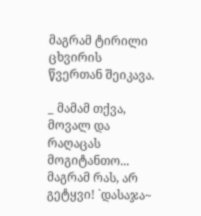მაგრამ ტირილი ცხვირის წვერთან შეიკავა.

_ მამამ თქვა, მოვალ და რაღაცას მოგიტანთო... მაგრამ რას, არ გეტყვი! `დასაჯა~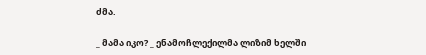ძმა.

_ მამა იკო? _ ენამოჩლექილმა ლიზიმ ხელში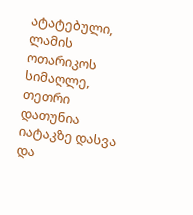ატატებული, ლამის ოთარიკოს სიმაღლე, თეთრი დათუნია იატაკზე დასვა და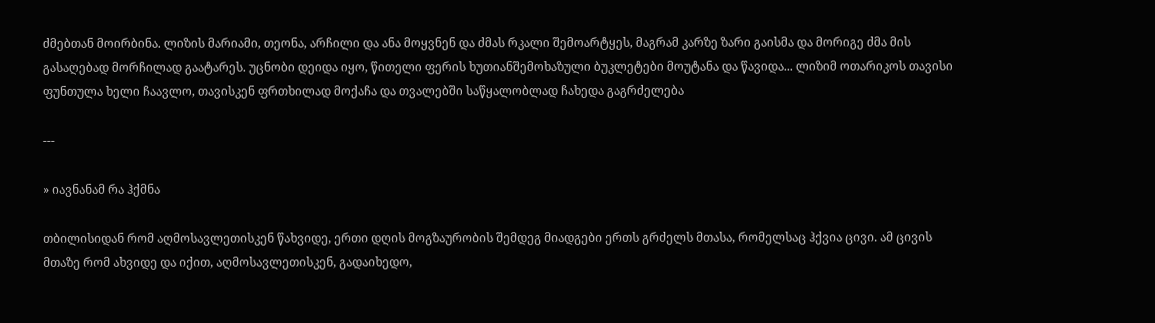ძმებთან მოირბინა. ლიზის მარიამი, თეონა, არჩილი და ანა მოყვნენ და ძმას რკალი შემოარტყეს, მაგრამ კარზე ზარი გაისმა და მორიგე ძმა მის გასაღებად მორჩილად გაატარეს. უცნობი დეიდა იყო, წითელი ფერის ხუთიანშემოხაზული ბუკლეტები მოუტანა და წავიდა... ლიზიმ ოთარიკოს თავისი ფუნთულა ხელი ჩაავლო, თავისკენ ფრთხილად მოქაჩა და თვალებში საწყალობლად ჩახედა გაგრძელება

---

» იავნანამ რა ჰქმნა

თბილისიდან რომ აღმოსავლეთისკენ წახვიდე, ერთი დღის მოგზაურობის შემდეგ მიადგები ერთს გრძელს მთასა, რომელსაც ჰქვია ცივი. ამ ცივის მთაზე რომ ახვიდე და იქით, აღმოსავლეთისკენ, გადაიხედო,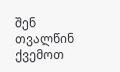შენ თვალწინ ქვემოთ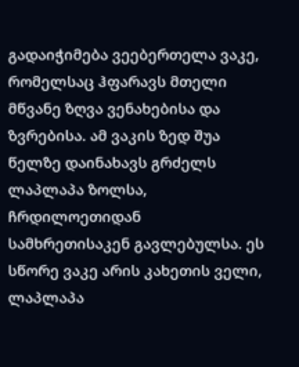გადაიჭიმება ვეებერთელა ვაკე, რომელსაც ჰფარავს მთელი მწვანე ზღვა ვენახებისა და ზვრებისა. ამ ვაკის ზედ შუა წელზე დაინახავს გრძელს ლაპლაპა ზოლსა, ჩრდილოეთიდან სამხრეთისაკენ გავლებულსა. ეს სწორე ვაკე არის კახეთის ველი, ლაპლაპა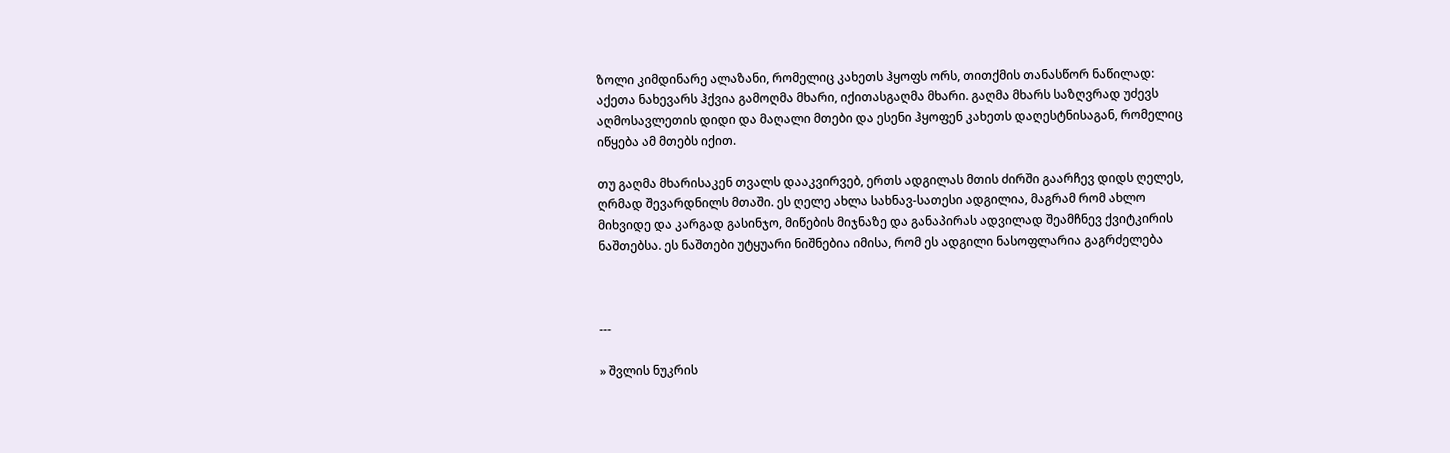ზოლი კიმდინარე ალაზანი, რომელიც კახეთს ჰყოფს ორს, თითქმის თანასწორ ნაწილად: აქეთა ნახევარს ჰქვია გამოღმა მხარი, იქითასგაღმა მხარი. გაღმა მხარს საზღვრად უძევს აღმოსავლეთის დიდი და მაღალი მთები და ესენი ჰყოფენ კახეთს დაღესტნისაგან, რომელიც იწყება ამ მთებს იქით.

თუ გაღმა მხარისაკენ თვალს დააკვირვებ, ერთს ადგილას მთის ძირში გაარჩევ დიდს ღელეს, ღრმად შევარდნილს მთაში. ეს ღელე ახლა სახნავ-სათესი ადგილია, მაგრამ რომ ახლო მიხვიდე და კარგად გასინჯო, მიწების მიჯნაზე და განაპირას ადვილად შეამჩნევ ქვიტკირის ნაშთებსა. ეს ნაშთები უტყუარი ნიშნებია იმისა, რომ ეს ადგილი ნასოფლარია გაგრძელება



---

» შვლის ნუკრის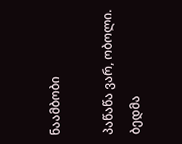ნაამბობი

პაწაწა ვარ, ობოლი. ბედმა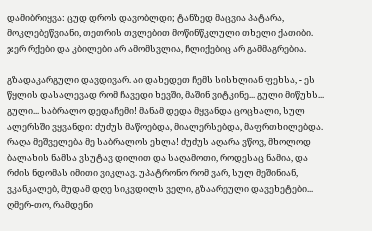დამიბრიყვა: ცუდ დროს დავობლდი; ტანზედ მაცვია პატარა, მოკლებეწვიანი, თეთრის თვლებით მოწინწკლული თხელი ქათიბი. ჯერ რქები და კბილები არ ამომსვლია, ჩლიქებიც არ გამმაგრებია.

გზადაკარგული დავდივარ. აი დახედეთ ჩემს სისხლიან ფეხსა, - ეს წყლის დასალევად რომ ჩავედი ხევში, მაშინ ვიტკინე... გული მიწუხს... გული... საბრალო დედაჩემი! მანამ დედა მყვანდა ცოცხალი, სულ ალერსში ვყვანდი: ძუძუს მაწოებდა, მიალერსებდა, მაფრთხილებდა. რაღა მეშველება მე საბრალოს ეხლა! ძუძუს აღარა ვწოვ, მხოლოდ ბალახის ნამსა ვსუტავ დილით და საღამოთი, როდესაც ნამია, და რძის ნდომას იმითი ვიკლავ. უპატრონო რომ ვარ, სულ მეშინიან, ვკანკალებ, მუდამ დღე სიკვდილს ველი, გზაარეული დავეხეტები... ღმერ-თო, რამდენი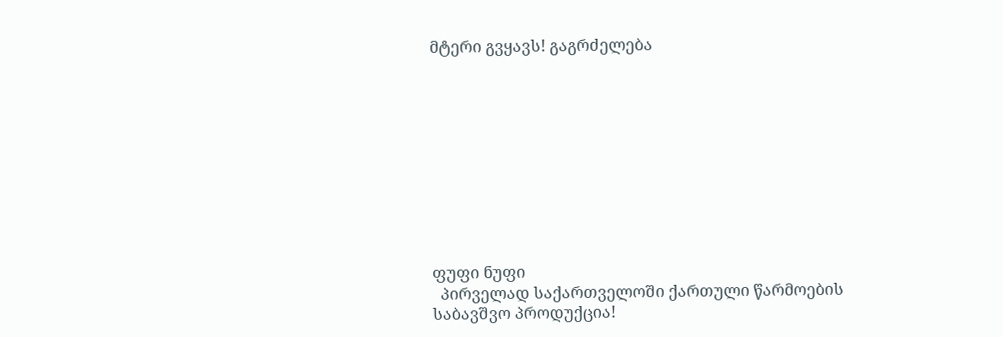მტერი გვყავს! გაგრძელება










ფუფი ნუფი
  პირველად საქართველოში ქართული წარმოების საბავშვო პროდუქცია!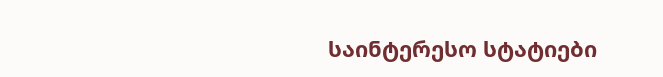საინტერესო სტატიები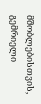მშობლებისთვის, გემრიელი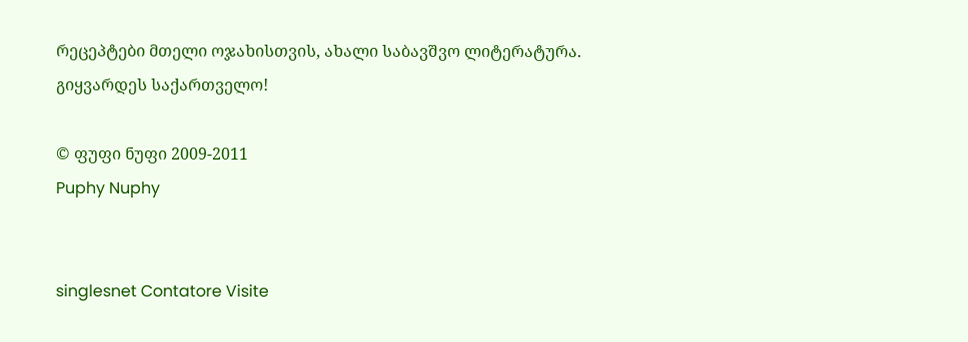რეცეპტები მთელი ოჯახისთვის, ახალი საბავშვო ლიტერატურა.
გიყვარდეს საქართველო!

© ფუფი ნუფი 2009-2011
Puphy Nuphy


singlesnet Contatore Visite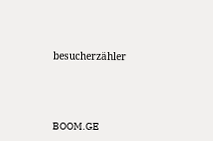besucherzähler




BOOM.GE